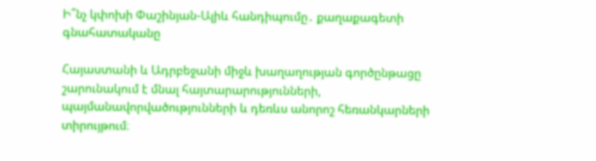Ի՞նչ կփոխի Փաշինյան-Ալիև հանդիպումը․ քաղաքագետի գնահատականը

Հայաստանի և Ադրբեջանի միջև խաղաղության գործընթացը շարունակում է մնալ հայտարարությունների, պայմանավորվածությունների և դեռևս անորոշ հեռանկարների տիրույթում։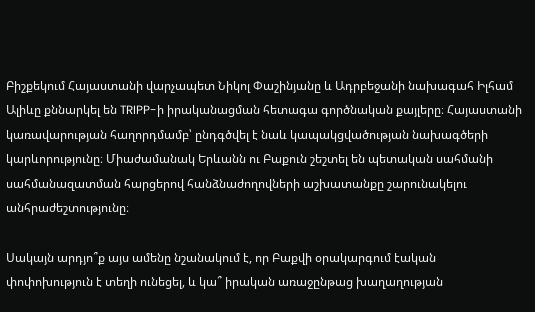Բիշքեկում Հայաստանի վարչապետ Նիկոլ Փաշինյանը և Ադրբեջանի նախագահ Իլհամ Ալիևը քննարկել են TRIPP-ի իրականացման հետագա գործնական քայլերը։ Հայաստանի կառավարության հաղորդմամբ՝ ընդգծվել է նաև կապակցվածության նախագծերի կարևորությունը։ Միաժամանակ Երևանն ու Բաքուն շեշտել են պետական սահմանի սահմանազատման հարցերով հանձնաժողովների աշխատանքը շարունակելու անհրաժեշտությունը։

Սակայն արդյո՞ք այս ամենը նշանակում է, որ Բաքվի օրակարգում էական փոփոխություն է տեղի ունեցել, և կա՞ իրական առաջընթաց խաղաղության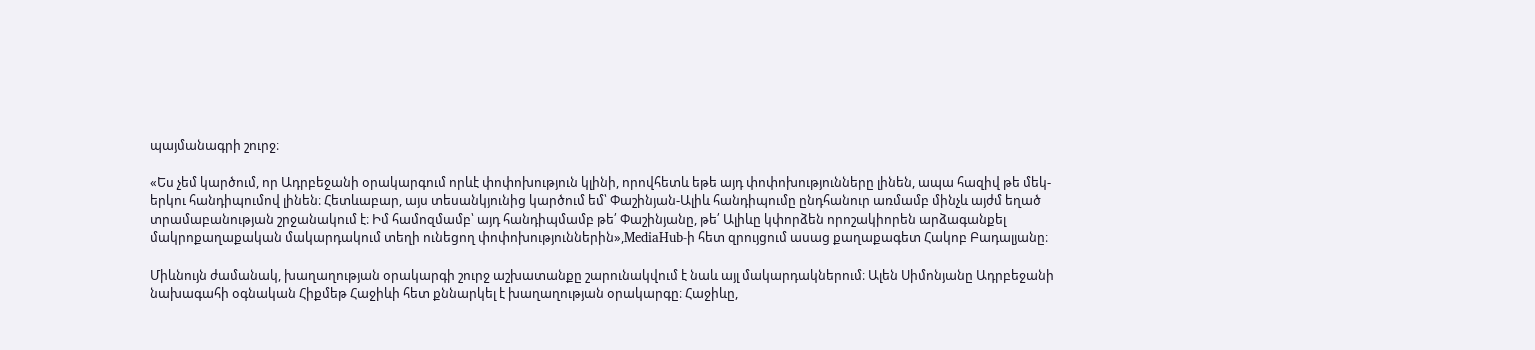պայմանագրի շուրջ։

«Ես չեմ կարծում, որ Ադրբեջանի օրակարգում որևէ փոփոխություն կլինի, որովհետև եթե այդ փոփոխությունները լինեն, ապա հազիվ թե մեկ-երկու հանդիպումով լինեն։ Հետևաբար, այս տեսանկյունից կարծում եմ՝ Փաշինյան-Ալիև հանդիպումը ընդհանուր առմամբ մինչև այժմ եղած տրամաբանության շրջանակում է։ Իմ համոզմամբ՝ այդ հանդիպմամբ թե՛ Փաշինյանը, թե՛ Ալիևը կփորձեն որոշակիորեն արձագանքել մակրոքաղաքական մակարդակում տեղի ունեցող փոփոխություններին»,MediaHub-ի հետ զրույցում ասաց քաղաքագետ Հակոբ Բադալյանը։

Միևնույն ժամանակ, խաղաղության օրակարգի շուրջ աշխատանքը շարունակվում է նաև այլ մակարդակներում։ Ալեն Սիմոնյանը Ադրբեջանի նախագահի օգնական Հիքմեթ Հաջիևի հետ քննարկել է խաղաղության օրակարգը։ Հաջիևը,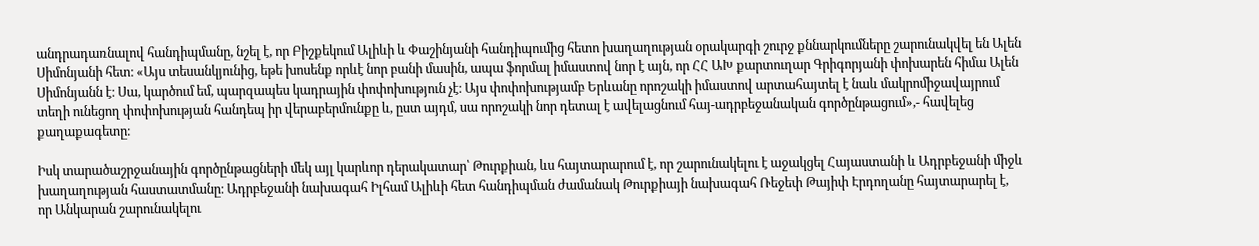անդրադառնալով հանդիպմանը, նշել է, որ Բիշքեկում Ալիևի և Փաշինյանի հանդիպումից հետո խաղաղության օրակարգի շուրջ քննարկումները շարունակվել են Ալեն Սիմոնյանի հետ։ «Այս տեսանկյունից, եթե խոսենք որևէ նոր բանի մասին, ապա ֆորմալ իմաստով նոր է այն, որ ՀՀ ԱԽ քարտուղար Գրիգորյանի փոխարեն հիմա Ալեն Սիմոնյանն է։ Սա, կարծում եմ, պարզապես կադրային փոփոխություն չէ։ Այս փոփոխությամբ Երևանը որոշակի իմաստով արտահայտել է նաև մակրոմիջավայրում տեղի ունեցող փոփոխության հանդեպ իր վերաբերմունքը և, ըստ այդմ, սա որոշակի նոր դետալ է ավելացնում հայ-ադրբեջանական գործընթացում»,- հավելեց քաղաքագետը։

Իսկ տարածաշրջանային գործընթացների մեկ այլ կարևոր դերակատար՝ Թուրքիան, ևս հայտարարում է, որ շարունակելու է աջակցել Հայաստանի և Ադրբեջանի միջև խաղաղության հաստատմանը։ Ադրբեջանի նախագահ Իլհամ Ալիևի հետ հանդիպման ժամանակ Թուրքիայի նախագահ Ռեջեփ Թայիփ Էրդողանը հայտարարել է, որ Անկարան շարունակելու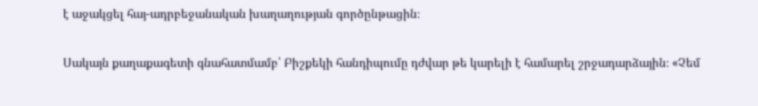է աջակցել հայ-ադրբեջանական խաղաղության գործընթացին։

Սակայն քաղաքագետի գնահատմամբ՝ Բիշքեկի հանդիպումը դժվար թե կարելի է համարել շրջադարձային։ «Չեմ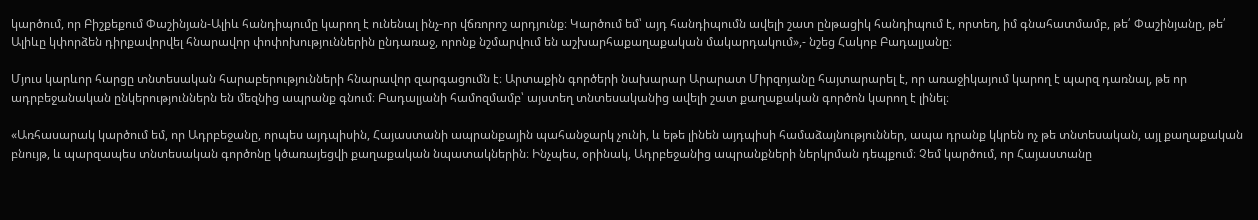կարծում, որ Բիշքեքում Փաշինյան-Ալիև հանդիպումը կարող է ունենալ ինչ-որ վճռորոշ արդյունք։ Կարծում եմ՝ այդ հանդիպումն ավելի շատ ընթացիկ հանդիպում է, որտեղ, իմ գնահատմամբ, թե՛ Փաշինյանը, թե՛ Ալիևը կփորձեն դիրքավորվել հնարավոր փոփոխություններին ընդառաջ, որոնք նշմարվում են աշխարհաքաղաքական մակարդակում»,- նշեց Հակոբ Բադալյանը։

Մյուս կարևոր հարցը տնտեսական հարաբերությունների հնարավոր զարգացումն է։ Արտաքին գործերի նախարար Արարատ Միրզոյանը հայտարարել է, որ առաջիկայում կարող է պարզ դառնալ, թե որ ադրբեջանական ընկերություններն են մեզնից ապրանք գնում։ Բադալյանի համոզմամբ՝ այստեղ տնտեսականից ավելի շատ քաղաքական գործոն կարող է լինել։

«Առհասարակ կարծում եմ, որ Ադրբեջանը, որպես այդպիսին, Հայաստանի ապրանքային պահանջարկ չունի, և եթե լինեն այդպիսի համաձայնություններ, ապա դրանք կկրեն ոչ թե տնտեսական, այլ քաղաքական բնույթ, և պարզապես տնտեսական գործոնը կծառայեցվի քաղաքական նպատակներին։ Ինչպես, օրինակ, Ադրբեջանից ապրանքների ներկրման դեպքում։ Չեմ կարծում, որ Հայաստանը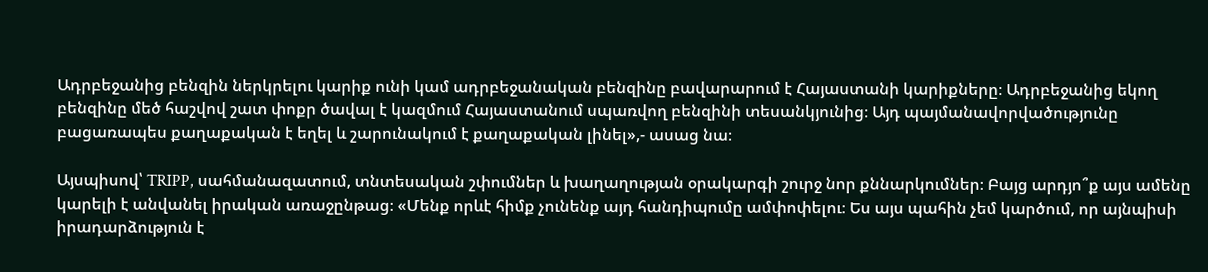Ադրբեջանից բենզին ներկրելու կարիք ունի կամ ադրբեջանական բենզինը բավարարում է Հայաստանի կարիքները։ Ադրբեջանից եկող բենզինը մեծ հաշվով շատ փոքր ծավալ է կազմում Հայաստանում սպառվող բենզինի տեսանկյունից։ Այդ պայմանավորվածությունը բացառապես քաղաքական է եղել և շարունակում է քաղաքական լինել»,- ասաց նա։

Այսպիսով՝ TRIPP, սահմանազատում, տնտեսական շփումներ և խաղաղության օրակարգի շուրջ նոր քննարկումներ։ Բայց արդյո՞ք այս ամենը կարելի է անվանել իրական առաջընթաց։ «Մենք որևէ հիմք չունենք այդ հանդիպումը ամփոփելու։ Ես այս պահին չեմ կարծում, որ այնպիսի իրադարձություն է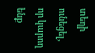տեղի ունեցել, որ կարող ենք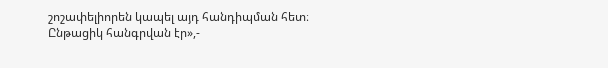շոշափելիորեն կապել այդ հանդիպման հետ։ Ընթացիկ հանգրվան էր»,-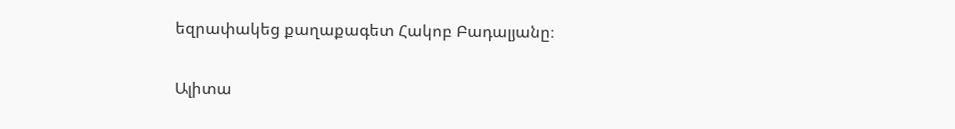եզրափակեց քաղաքագետ Հակոբ Բադալյանը։

Ալիտա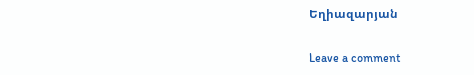Եղիազարյան

Leave a comment